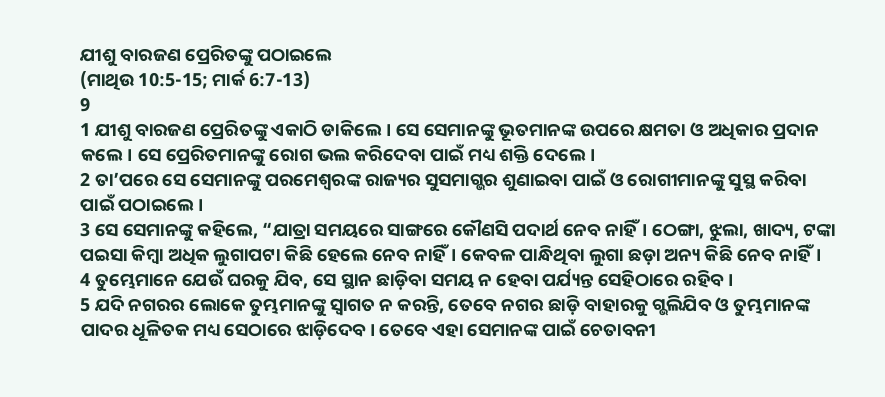ଯୀଶୁ ବାରଜଣ ପ୍ରେରିତଙ୍କୁ ପଠାଇଲେ
(ମାଥିଉ 10:5-15; ମାର୍କ 6:7-13)
9
1 ଯୀଶୁ ବାରଜଣ ପ୍ରେରିତଙ୍କୁ ଏକାଠି ଡାକିଲେ। ସେ ସେମାନଙ୍କୁ ଭୂତମାନଙ୍କ ଉପରେ କ୍ଷମତା ଓ ଅଧିକାର ପ୍ରଦାନ କଲେ। ସେ ପ୍ରେରିତମାନଙ୍କୁ ରୋଗ ଭଲ କରିଦେବା ପାଇଁ ମଧ୍ୟ ଶକ୍ତି ଦେଲେ।
2 ତା’ପରେ ସେ ସେମାନଙ୍କୁ ପରମେଶ୍ୱରଙ୍କ ରାଜ୍ୟର ସୁସମାଗ୍ଭର ଶୁଣାଇବା ପାଇଁ ଓ ରୋଗୀମାନଙ୍କୁ ସୁସ୍ଥ କରିବା ପାଇଁ ପଠାଇଲେ।
3 ସେ ସେମାନଙ୍କୁ କହିଲେ, “ଯାତ୍ରା ସମୟରେ ସାଙ୍ଗରେ କୌଣସି ପଦାର୍ଥ ନେବ ନାହିଁ। ଠେଙ୍ଗା, ଝୁଲା, ଖାଦ୍ୟ, ଟଙ୍କା ପଇସା କିମ୍ବା ଅଧିକ ଲୁଗାପଟା କିଛି ହେଲେ ନେବ ନାହିଁ। କେବଳ ପାନ୍ଧିଥିବା ଲୁଗା ଛଡ଼ା ଅନ୍ୟ କିଛି ନେବ ନାହିଁ।
4 ତୁମ୍ଭେମାନେ ଯେଉଁ ଘରକୁ ଯିବ, ସେ ସ୍ଥାନ ଛାଡ଼ିବା ସମୟ ନ ହେବା ପର୍ଯ୍ୟନ୍ତ ସେହିଠାରେ ରହିବ।
5 ଯଦି ନଗରର ଲୋକେ ତୁମ୍ଭମାନଙ୍କୁ ସ୍ୱାଗତ ନ କରନ୍ତି, ତେବେ ନଗର ଛାଡ଼ି ବାହାରକୁ ଗ୍ଭଲିଯିବ ଓ ତୁମ୍ଭମାନଙ୍କ ପାଦର ଧୂଳିତକ ମଧ୍ୟ ସେଠାରେ ଝାଡ଼ିଦେବ। ତେବେ ଏହା ସେମାନଙ୍କ ପାଇଁ ଚେତାବନୀ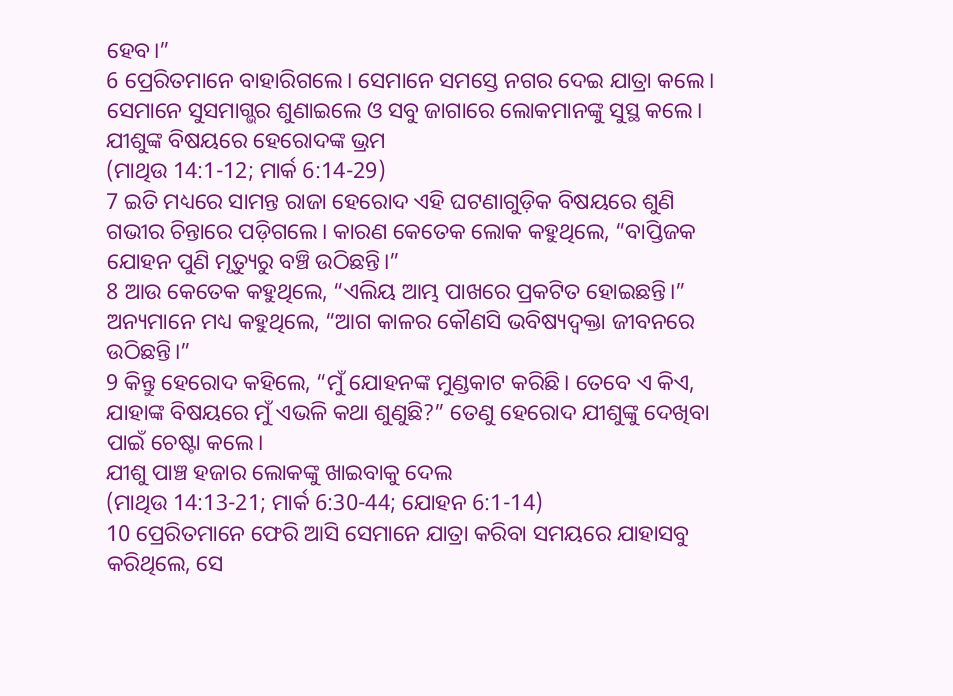ହେବ।”
6 ପ୍ରେରିତମାନେ ବାହାରିଗଲେ। ସେମାନେ ସମସ୍ତେ ନଗର ଦେଇ ଯାତ୍ରା କଲେ। ସେମାନେ ସୁସମାଗ୍ଭର ଶୁଣାଇଲେ ଓ ସବୁ ଜାଗାରେ ଲୋକମାନଙ୍କୁ ସୁସ୍ଥ କଲେ।
ଯୀଶୁଙ୍କ ବିଷୟରେ ହେରୋଦଙ୍କ ଭ୍ରମ
(ମାଥିଉ 14:1-12; ମାର୍କ 6:14-29)
7 ଇତି ମଧ୍ୟରେ ସାମନ୍ତ ରାଜା ହେରୋଦ ଏହି ଘଟଣାଗୁଡ଼ିକ ବିଷୟରେ ଶୁଣି ଗଭୀର ଚିନ୍ତାରେ ପଡ଼ିଗଲେ। କାରଣ କେତେକ ଲୋକ କହୁଥିଲେ, “ବାପ୍ତିଜକ ଯୋହନ ପୁଣି ମୃତ୍ୟୁରୁ ବଞ୍ଚି ଉଠିଛନ୍ତି।”
8 ଆଉ କେତେକ କହୁଥିଲେ, “ଏଲିୟ ଆମ୍ଭ ପାଖରେ ପ୍ରକଟିତ ହୋଇଛନ୍ତି।” ଅନ୍ୟମାନେ ମଧ୍ୟ କହୁଥିଲେ, “ଆଗ କାଳର କୌଣସି ଭବିଷ୍ୟଦ୍ବକ୍ତା ଜୀବନରେ ଉଠିଛନ୍ତି।”
9 କିନ୍ତୁ ହେରୋଦ କହିଲେ, “ମୁଁ ଯୋହନଙ୍କ ମୁଣ୍ଡକାଟ କରିଛି। ତେବେ ଏ କିଏ, ଯାହାଙ୍କ ବିଷୟରେ ମୁଁ ଏଭଳି କଥା ଶୁଣୁଛି?” ତେଣୁ ହେରୋଦ ଯୀଶୁଙ୍କୁ ଦେଖିବା ପାଇଁ ଚେଷ୍ଟା କଲେ।
ଯୀଶୁ ପାଞ୍ଚ ହଜାର ଲୋକଙ୍କୁ ଖାଇବାକୁ ଦେଲ
(ମାଥିଉ 14:13-21; ମାର୍କ 6:30-44; ଯୋହନ 6:1-14)
10 ପ୍ରେରିତମାନେ ଫେରି ଆସି ସେମାନେ ଯାତ୍ରା କରିବା ସମୟରେ ଯାହାସବୁ କରିଥିଲେ, ସେ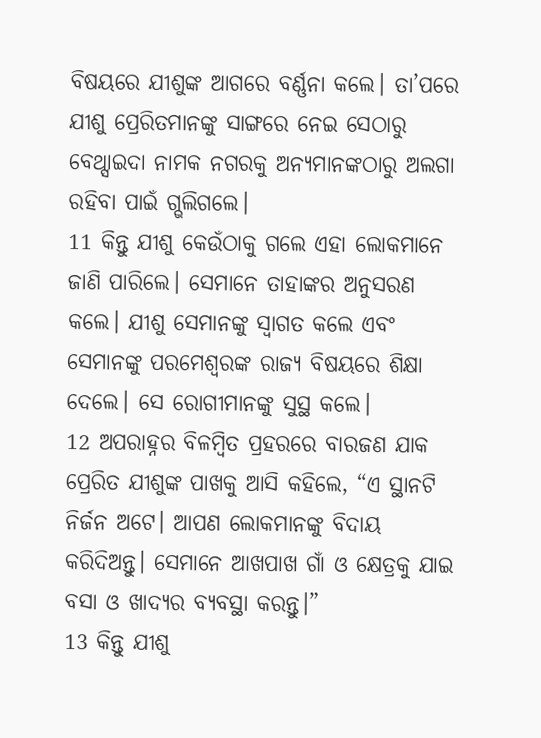ବିଷୟରେ ଯୀଶୁଙ୍କ ଆଗରେ ବର୍ଣ୍ଣନା କଲେ। ତା’ପରେ ଯୀଶୁ ପ୍ରେରିତମାନଙ୍କୁ ସାଙ୍ଗରେ ନେଇ ସେଠାରୁ ବେଥ୍ସାଇଦା ନାମକ ନଗରକୁ ଅନ୍ୟମାନଙ୍କଠାରୁ ଅଲଗା ରହିବା ପାଇଁ ଗ୍ଭଲିଗଲେ।
11 କିନ୍ତୁ ଯୀଶୁ କେଉଁଠାକୁ ଗଲେ ଏହା ଲୋକମାନେ ଜାଣି ପାରିଲେ। ସେମାନେ ତାହାଙ୍କର ଅନୁସରଣ କଲେ। ଯୀଶୁ ସେମାନଙ୍କୁ ସ୍ୱାଗତ କଲେ ଏବଂ ସେମାନଙ୍କୁ ପରମେଶ୍ୱରଙ୍କ ରାଜ୍ୟ ବିଷୟରେ ଶିକ୍ଷା ଦେଲେ। ସେ ରୋଗୀମାନଙ୍କୁ ସୁସ୍ଥ କଲେ।
12 ଅପରାହ୍ନର ବିଳମ୍ବିତ ପ୍ରହରରେ ବାରଜଣ ଯାକ ପ୍ରେରିତ ଯୀଶୁଙ୍କ ପାଖକୁ ଆସି କହିଲେ, “ଏ ସ୍ଥାନଟି ନିର୍ଜନ ଅଟେ। ଆପଣ ଲୋକମାନଙ୍କୁ ବିଦାୟ କରିଦିଅନ୍ତୁ। ସେମାନେ ଆଖପାଖ ଗାଁ ଓ କ୍ଷେତ୍ରକୁ ଯାଇ ବସା ଓ ଖାଦ୍ୟର ବ୍ୟବସ୍ଥା କରନ୍ତୁ।”
13 କିନ୍ତୁ ଯୀଶୁ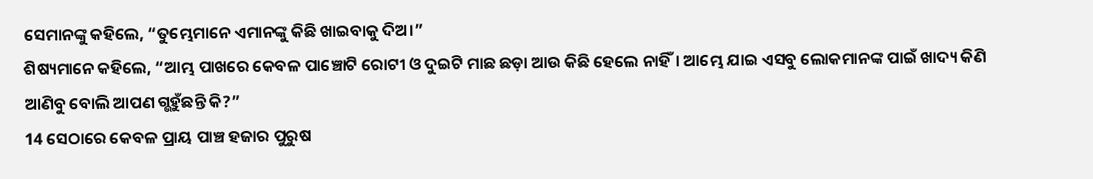ସେମାନଙ୍କୁ କହିଲେ, “ତୁମ୍ଭେମାନେ ଏମାନଙ୍କୁ କିଛି ଖାଇବାକୁ ଦିଅ।”
ଶିଷ୍ୟମାନେ କହିଲେ, “ଆମ୍ଭ ପାଖରେ କେବଳ ପାଞ୍ଚୋଟି ରୋଟୀ ଓ ଦୁଇଟି ମାଛ ଛଡ଼ା ଆଉ କିଛି ହେଲେ ନାହିଁ। ଆମ୍ଭେ ଯାଇ ଏସବୁ ଲୋକମାନଙ୍କ ପାଇଁ ଖାଦ୍ୟ କିଣି ଆଣିବୁ ବୋଲି ଆପଣ ଗ୍ଭହୁଁଛନ୍ତି କି?”
14 ସେଠାରେ କେବଳ ପ୍ରାୟ ପାଞ୍ଚ ହଜାର ପୁରୁଷ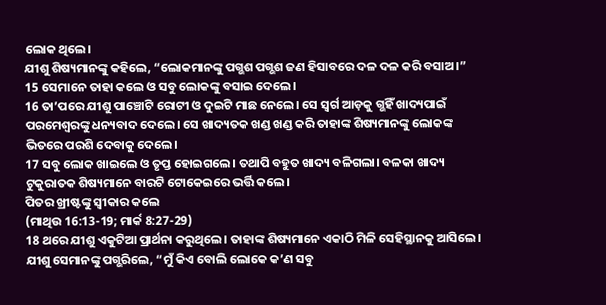ଲୋକ ଥିଲେ।
ଯୀଶୁ ଶିଷ୍ୟମାନଙ୍କୁ କହିଲେ, “ଲୋକମାନଙ୍କୁ ପଗ୍ଭଶ ପଗ୍ଭଶ ଜଣ ହିସାବରେ ଦଳ ଦଳ କରି ବସାଅ।”
15 ସେମାନେ ତାହା କଲେ ଓ ସବୁ ଲୋକଙ୍କୁ ବସାଇ ଦେଲେ।
16 ତା’ପରେ ଯୀଶୁ ପାଞ୍ଚୋଟି ରୋଟୀ ଓ ଦୁଇଟି ମାଛ ନେଲେ। ସେ ସ୍ୱର୍ଗ ଆଡ଼କୁ ଗ୍ଭହିଁ ଖାଦ୍ୟପାଇଁ ପରମେଶ୍ୱରଙ୍କୁ ଧନ୍ୟବାଦ ଦେଲେ। ସେ ଖାଦ୍ୟତକ ଖଣ୍ଡ ଖଣ୍ଡ କରି ତାହାଙ୍କ ଶିଷ୍ୟମାନଙ୍କୁ ଲୋକଙ୍କ ଭିତରେ ପରଶି ଦେବାକୁ ଦେଲେ।
17 ସବୁ ଲୋକ ଖାଇଲେ ଓ ତୃପ୍ତ ହୋଇଗଲେ। ତଥାପି ବହୁତ ଖାଦ୍ୟ ବଳିଗଲା। ବଳକା ଖାଦ୍ୟ ଟୁକୁରାତକ ଶିଷ୍ୟମାନେ ବାରଟି ଟୋକେଇରେ ଭର୍ତ୍ତି କଲେ।
ପିତର ଖ୍ରୀଷ୍ଟଙ୍କୁ ସ୍ୱୀକାର କଲେ
(ମାଥିଉ 16:13-19; ମାର୍କ 8:27-29)
18 ଥରେ ଯୀଶୁ ଏକୁଟିଆ ପ୍ରାର୍ଥନା କରୁଥିଲେ। ତାହାଙ୍କ ଶିଷ୍ୟମାନେ ଏକାଠି ମିଳି ସେହିସ୍ଥାନକୁ ଆସିଲେ। ଯୀଶୁ ସେମାନଙ୍କୁ ପଗ୍ଭରିଲେ, “ମୁଁ କିଏ ବୋଲି ଲୋକେ କ’ଣ ସବୁ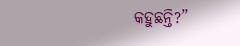କହୁଛନ୍ତି?”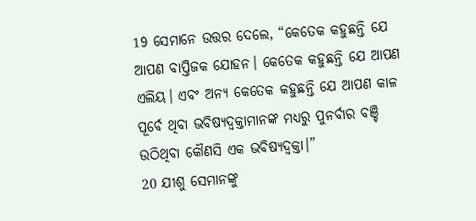19 ସେମାନେ ଉତ୍ତର ଦେଲେ, “କେତେକ କହୁଛନ୍ତି ଯେ ଆପଣ ବାପ୍ତିଜକ ଯୋହନ। କେତେକ କହୁଛନ୍ତି ଯେ ଆପଣ ଏଲିୟ। ଏବଂ ଅନ୍ୟ କେତେକ କହୁଛନ୍ତି ଯେ ଆପଣ କାଳ ପୂର୍ବେ ଥିବା ଭବିଷ୍ୟଦ୍ବକ୍ତାମାନଙ୍କ ମଧ୍ୟରୁ ପୁନର୍ବାର ବଞ୍ଚି ଉଠିଥିବା କୌଣସି ଏକ ଭବିଷ୍ୟଦ୍ବକ୍ତା।”
20 ଯୀଶୁ ସେମାନଙ୍କୁ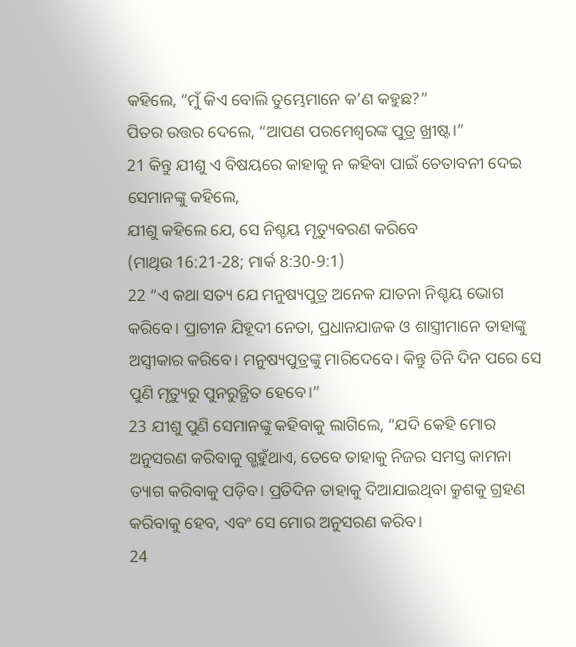କହିଲେ, “ମୁଁ କିଏ ବୋଲି ତୁମ୍ଭେମାନେ କ’ଣ କହୁଛ?”
ପିତର ଉତ୍ତର ଦେଲେ, “ଆପଣ ପରମେଶ୍ୱରଙ୍କ ପୁତ୍ର ଖ୍ରୀଷ୍ଟ।”
21 କିନ୍ତୁ ଯୀଶୁ ଏ ବିଷୟରେ କାହାକୁ ନ କହିବା ପାଇଁ ଚେତାବନୀ ଦେଇ ସେମାନଙ୍କୁ କହିଲେ,
ଯୀଶୁ କହିଲେ ଯେ, ସେ ନିଶ୍ଚୟ ମୃତ୍ୟୁବରଣ କରିବେ
(ମାଥିଉ 16:21-28; ମାର୍କ 8:30-9:1)
22 “ଏ କଥା ସତ୍ୟ ଯେ ମନୁଷ୍ୟପୁତ୍ର ଅନେକ ଯାତନା ନିଶ୍ଚୟ ଭୋଗ କରିବେ। ପ୍ରାଚୀନ ଯିହୂଦୀ ନେତା, ପ୍ରଧାନଯାଜକ ଓ ଶାସ୍ତ୍ରୀମାନେ ତାହାଙ୍କୁ ଅସ୍ୱୀକାର କରିବେ। ମନୁଷ୍ୟପୁତ୍ରଙ୍କୁ ମାରିଦେବେ। କିନ୍ତୁ ତିନି ଦିନ ପରେ ସେ ପୁଣି ମୃତ୍ୟୁରୁ ପୁନରୁତ୍ଥିତ ହେବେ।”
23 ଯୀଶୁ ପୁଣି ସେମାନଙ୍କୁ କହିବାକୁ ଲାଗିଲେ, “ଯଦି କେହି ମୋର ଅନୁସରଣ କରିବାକୁ ଗ୍ଭହୁଁଥାଏ, ତେବେ ତାହାକୁ ନିଜର ସମସ୍ତ କାମନା ତ୍ୟାଗ କରିବାକୁ ପଡ଼ିବ। ପ୍ରତିଦିନ ତାହାକୁ ଦିଆଯାଇଥିବା କ୍ରୁଶକୁ ଗ୍ରହଣ କରିବାକୁ ହେବ, ଏବଂ ସେ ମୋର ଅନୁସରଣ କରିବ।
24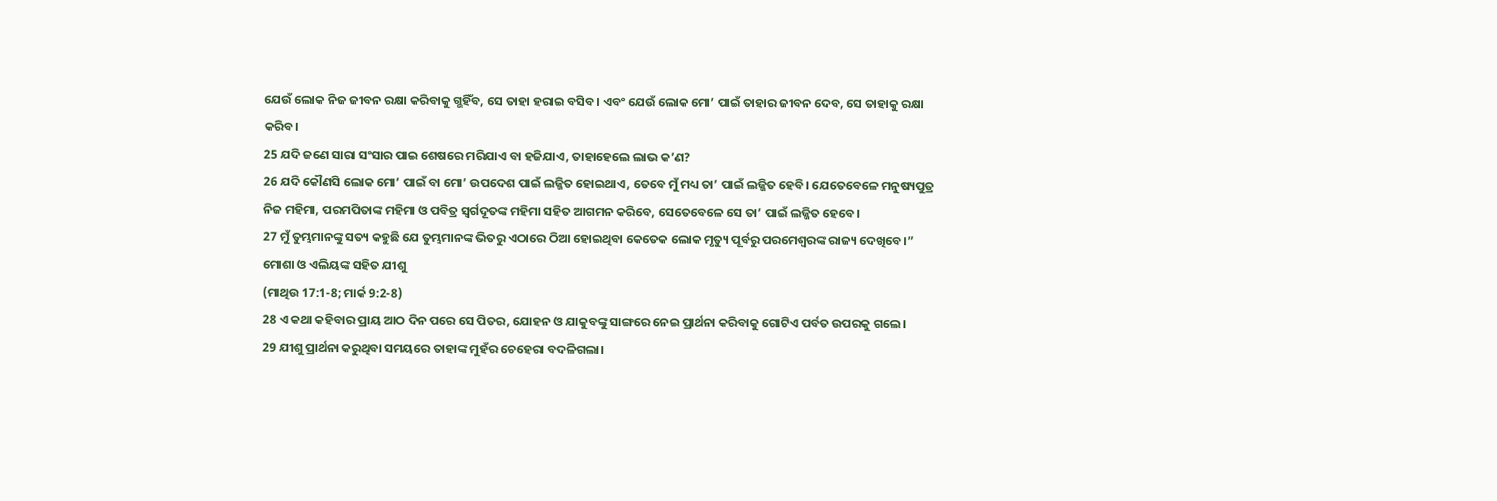ଯେଉଁ ଲୋକ ନିଜ ଜୀବନ ରକ୍ଷା କରିବାକୁ ଗ୍ଭହିଁବ, ସେ ତାହା ହରାଇ ବସିବ। ଏବଂ ଯେଉଁ ଲୋକ ମୋ’ ପାଇଁ ତାହାର ଜୀବନ ଦେବ, ସେ ତାହାକୁ ରକ୍ଷା କରିବ।
25 ଯଦି ଜଣେ ସାରା ସଂସାର ପାଇ ଶେଷରେ ମରିଯାଏ ବା ହଜିଯାଏ, ତାହାହେଲେ ଲାଭ କ’ଣ?
26 ଯଦି କୌଣସି ଲୋକ ମୋ’ ପାଇଁ ବା ମୋ’ ଉପଦେଶ ପାଇଁ ଲଜ୍ଜିତ ହୋଇଥାଏ, ତେବେ ମୁଁ ମଧ୍ୟ ତା’ ପାଇଁ ଲଜ୍ଜିତ ହେବି। ଯେତେବେଳେ ମନୁଷ୍ୟପୁତ୍ର ନିଜ ମହିମା, ପରମପିତାଙ୍କ ମହିମା ଓ ପବିତ୍ର ସ୍ୱର୍ଗଦୂତଙ୍କ ମହିମା ସହିତ ଆଗମନ କରିବେ, ସେତେବେଳେ ସେ ତା’ ପାଇଁ ଲଜ୍ଜିତ ହେବେ।
27 ମୁଁ ତୁମ୍ଭମାନଙ୍କୁ ସତ୍ୟ କହୁଛି ଯେ ତୁମ୍ଭମାନଙ୍କ ଭିତରୁ ଏଠାରେ ଠିଆ ହୋଇଥିବା କେତେକ ଲୋକ ମୃତ୍ୟୁ ପୂର୍ବରୁ ପରମେଶ୍ୱରଙ୍କ ରାଜ୍ୟ ଦେଖିବେ।”
ମୋଶା ଓ ଏଲିୟଙ୍କ ସହିତ ଯୀଶୁ
(ମାଥିଉ 17:1-8; ମାର୍କ 9:2-8)
28 ଏ କଥା କହିବାର ପ୍ରାୟ ଆଠ ଦିନ ପରେ ସେ ପିତର, ଯୋହନ ଓ ଯାକୁବଙ୍କୁ ସାଙ୍ଗରେ ନେଇ ପ୍ରାର୍ଥନା କରିବାକୁ ଗୋଟିଏ ପର୍ବତ ଉପରକୁ ଗଲେ।
29 ଯୀଶୁ ପ୍ରାର୍ଥନା କରୁଥିବା ସମୟରେ ତାହାଙ୍କ ମୁହଁର ଚେହେରା ବଦଳିଗଲା।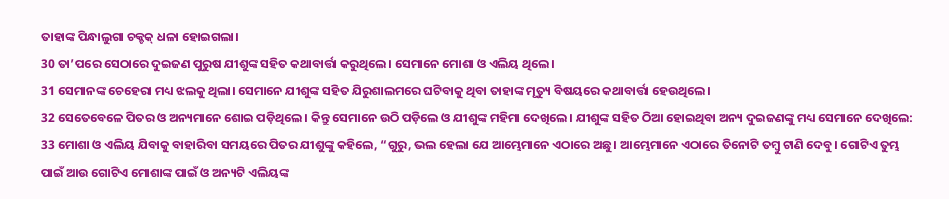ତାହାଙ୍କ ପିନ୍ଧାଲୁଗା ଚକ୍ଚକ୍ ଧଳା ହୋଇଗଲା।
30 ତା’ପରେ ସେଠାରେ ଦୁଇଜଣ ପୁରୁଷ ଯୀଶୁଙ୍କ ସହିତ କଥାବାର୍ତ୍ତା କରୁଥିଲେ। ସେମାନେ ମୋଶା ଓ ଏଲିୟ ଥିଲେ।
31 ସେମାନଙ୍କ ଚେହେରା ମଧ୍ୟ ଝଲକୁ ଥିଲା। ସେମାନେ ଯୀଶୁଙ୍କ ସହିତ ଯିରୁଶାଲମରେ ଘଟିବାକୁ ଥିବା ତାହାଙ୍କ ମୃତ୍ୟୁ ବିଷୟରେ କଥାବାର୍ତ୍ତା ହେଉଥିଲେ।
32 ସେତେବେଳେ ପିତର ଓ ଅନ୍ୟମାନେ ଶୋଇ ପଡ଼ିଥିଲେ। କିନ୍ତୁ ସେମାନେ ଉଠି ପଡ଼ିଲେ ଓ ଯୀଶୁଙ୍କ ମହିମା ଦେଖିଲେ। ଯୀଶୁଙ୍କ ସହିତ ଠିଆ ହୋଇଥିବା ଅନ୍ୟ ଦୁଇଜଣଙ୍କୁ ମଧ୍ୟ ସେମାନେ ଦେଖିଲେ:
33 ମୋଶା ଓ ଏଲିୟ ଯିବାକୁ ବାହାରିବା ସମୟରେ ପିତର ଯୀଶୁଙ୍କୁ କହିଲେ, “ଗୁରୁ, ଭଲ ହେଲା ଯେ ଆମ୍ଭେମାନେ ଏଠାରେ ଅଛୁ। ଆମ୍ଭେମାନେ ଏଠାରେ ତିନୋଟି ତମ୍ବୁ ଟାଣି ଦେବୁ। ଗୋଟିଏ ତୁମ୍ଭ ପାଇଁ ଆଉ ଗୋଟିଏ ମୋଶାଙ୍କ ପାଇଁ ଓ ଅନ୍ୟଟି ଏଲିୟଙ୍କ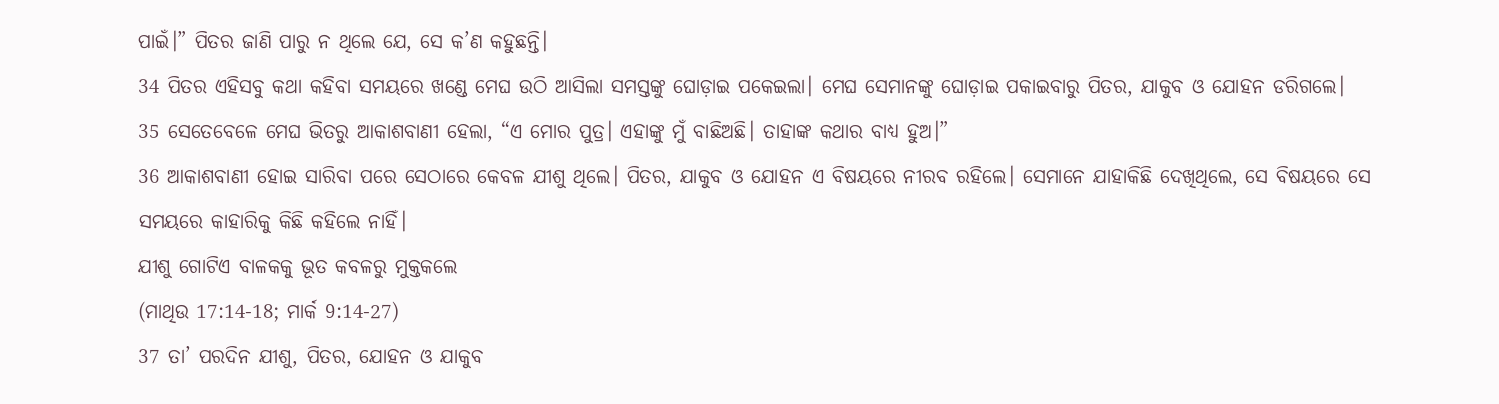ପାଇଁ।” ପିତର ଜାଣି ପାରୁ ନ ଥିଲେ ଯେ, ସେ କ’ଣ କହୁଛନ୍ତି।
34 ପିତର ଏହିସବୁ କଥା କହିବା ସମୟରେ ଖଣ୍ଡେ ମେଘ ଉଠି ଆସିଲା ସମସ୍ତଙ୍କୁ ଘୋଡ଼ାଇ ପକେଇଲା। ମେଘ ସେମାନଙ୍କୁ ଘୋଡ଼ାଇ ପକାଇବାରୁ ପିତର, ଯାକୁବ ଓ ଯୋହନ ଡରିଗଲେ।
35 ସେତେବେଳେ ମେଘ ଭିତରୁ ଆକାଶବାଣୀ ହେଲା, “ଏ ମୋର ପୁତ୍ର। ଏହାଙ୍କୁ ମୁଁ ବାଛିଅଛି। ତାହାଙ୍କ କଥାର ବାଧ୍ୟ ହୁଅ।”
36 ଆକାଶବାଣୀ ହୋଇ ସାରିବା ପରେ ସେଠାରେ କେବଳ ଯୀଶୁ ଥିଲେ। ପିତର, ଯାକୁବ ଓ ଯୋହନ ଏ ବିଷୟରେ ନୀରବ ରହିଲେ। ସେମାନେ ଯାହାକିଛି ଦେଖିଥିଲେ, ସେ ବିଷୟରେ ସେ ସମୟରେ କାହାରିକୁ କିଛି କହିଲେ ନାହିଁ।
ଯୀଶୁ ଗୋଟିଏ ବାଳକକୁ ଭୂତ କବଳରୁ ମୁକ୍ତକଲେ
(ମାଥିଉ 17:14-18; ମାର୍କ 9:14-27)
37 ତା’ ପରଦିନ ଯୀଶୁ, ପିତର, ଯୋହନ ଓ ଯାକୁବ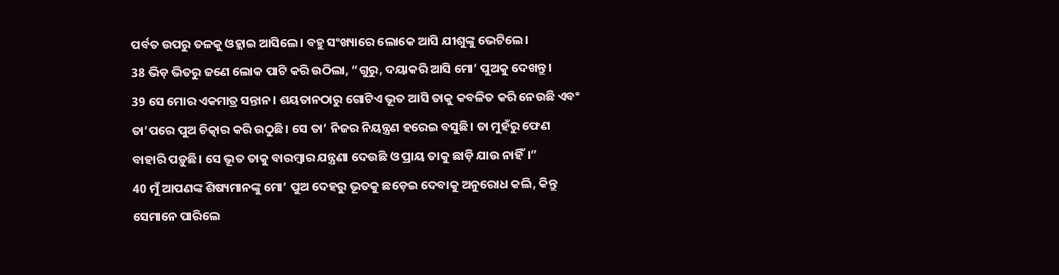ପର୍ବତ ଉପରୁ ତଳକୁ ଓହ୍ଲାଇ ଆସିଲେ। ବହୁ ସଂଖ୍ୟାରେ ଲୋକେ ଆସି ଯୀଶୁଙ୍କୁ ଭେଟିଲେ।
38 ଭିଡ଼ ଭିତରୁ ଜଣେ ଲୋକ ପାଟି କରି ଉଠିଲା, “ଗୁରୁ, ଦୟାକରି ଆସି ମୋ’ ପୁଅକୁ ଦେଖନ୍ତୁ।
39 ସେ ମୋର ଏକମାତ୍ର ସନ୍ତାନ। ଶୟତାନଠାରୁ ଗୋଟିଏ ଭୂତ ଆସି ତାକୁ କବଳିତ କରି ନେଉଛି ଏବଂ ତା’ପରେ ପୁଅ ଚିତ୍କାର କରି ଉଠୁଛି। ସେ ତା’ ନିଜର ନିୟନ୍ତ୍ରଣ ହରେଇ ବସୁଛି। ତା ମୁହଁରୁ ଫେଣ ବାହାରି ପଡ଼ୁଛି। ସେ ଭୂତ ତାକୁ ବାରମ୍ବାର ଯନ୍ତ୍ରଣା ଦେଉଛି ଓ ପ୍ରାୟ ତାକୁ ଛାଡ଼ି ଯାଉ ନାହିଁ।”
40 ମୁଁ ଆପଣଙ୍କ ଶିଷ୍ୟମାନଙ୍କୁ ମୋ’ ପୁଅ ଦେହରୁ ଭୂତକୁ ଛଡ଼େଇ ଦେବାକୁ ଅନୁରୋଧ କଲି, କିନ୍ତୁ ସେମାନେ ପାରିଲେ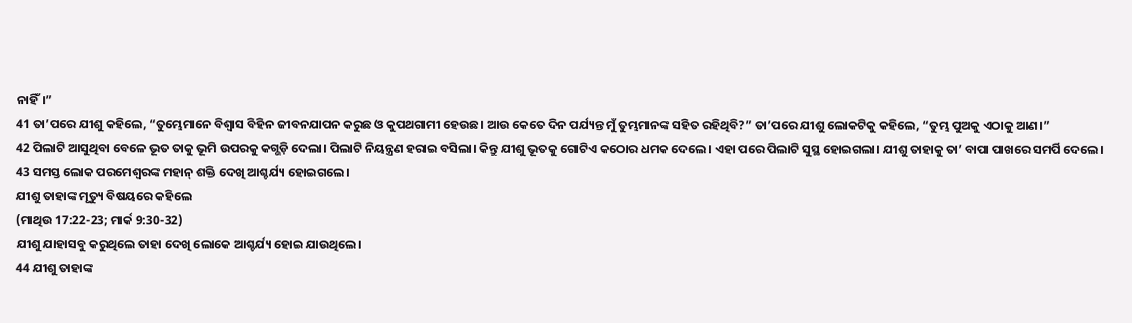ନାହିଁ।”
41 ତା’ପରେ ଯୀଶୁ କହିଲେ, “ତୁମ୍ଭେମାନେ ବିଶ୍ୱାସ ବିହିନ ଜୀବନଯାପନ କରୁଛ ଓ କୁପଥଗାମୀ ହେଉଛ। ଆଉ କେତେ ଦିନ ପର୍ଯ୍ୟନ୍ତ ମୁଁ ତୁମ୍ଭମାନଙ୍କ ସହିତ ରହିଥିବି?” ତା’ପରେ ଯୀଶୁ ଲୋକଟିକୁ କହିଲେ, “ତୁମ୍ଭ ପୁଅକୁ ଏଠାକୁ ଆଣ।”
42 ପିଲାଟି ଆସୁଥିବା ବେଳେ ଭୂତ ତାକୁ ଭୂମି ଉପରକୁ କଗ୍ଭଡ଼ି ଦେଲା। ପିଲାଟି ନିୟନ୍ତ୍ରଣ ହରାଇ ବସିଲା। କିନ୍ତୁ ଯୀଶୁ ଭୂତକୁ ଗୋଟିଏ କଠୋର ଧମକ ଦେଲେ। ଏହା ପରେ ପିଲାଟି ସୁସ୍ଥ ହୋଇଗଲା। ଯୀଶୁ ତାହାକୁ ତା’ ବାପା ପାଖରେ ସମର୍ପି ଦେଲେ।
43 ସମସ୍ତ ଲୋକ ପରମେଶ୍ୱରଙ୍କ ମହାନ୍ ଶକ୍ତି ଦେଖି ଆଶ୍ଚର୍ଯ୍ୟ ହୋଇଗଲେ।
ଯୀଶୁ ତାହାଙ୍କ ମୃତ୍ୟୁ ବିଷୟରେ କହିଲେ
(ମାଥିଉ 17:22-23; ମାର୍କ 9:30-32)
ଯୀଶୁ ଯାହାସବୁ କରୁଥିଲେ ତାହା ଦେଖି ଲୋକେ ଆଶ୍ଚର୍ଯ୍ୟ ହୋଇ ଯାଉଥିଲେ।
44 ଯୀଶୁ ତାହାଙ୍କ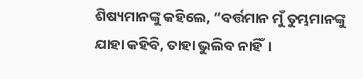ଶିଷ୍ୟମାନଙ୍କୁ କହିଲେ, “ବର୍ତ୍ତମାନ ମୁଁ ତୁମ୍ଭମାନଙ୍କୁ ଯାହା କହିବି, ତାହା ଭୁଲିବ ନାହିଁ।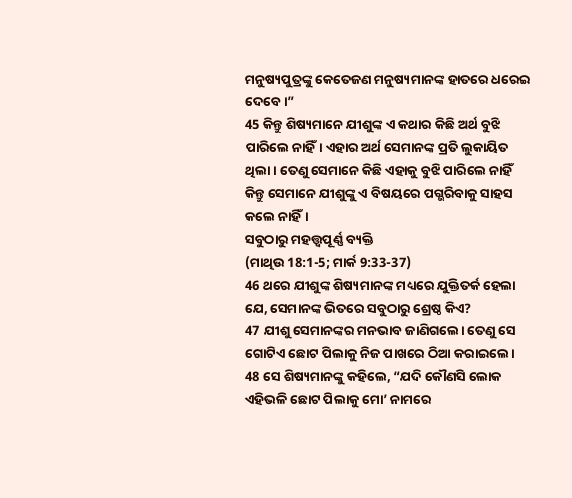ମନୁଷ୍ୟପୁତ୍ରଙ୍କୁ କେତେଜଣ ମନୁଷ୍ୟମାନଙ୍କ ହାତରେ ଧରେଇ ଦେବେ।”
45 କିନ୍ତୁ ଶିଷ୍ୟମାନେ ଯୀଶୁଙ୍କ ଏ କଥାର କିଛି ଅର୍ଥ ବୁଝି ପାରିଲେ ନାହିଁ। ଏହାର ଅର୍ଥ ସେମାନଙ୍କ ପ୍ରତି ଲୁକାୟିତ ଥିଲା। ତେଣୁ ସେମାନେ କିଛି ଏହାକୁ ବୁଝି ପାରିଲେ ନାହିଁ କିନ୍ତୁ ସେମାନେ ଯୀଶୁଙ୍କୁ ଏ ବିଷୟରେ ପଗ୍ଭରିବାକୁ ସାହସ କଲେ ନାହିଁ।
ସବୁଠାରୁ ମହତ୍ତ୍ୱପୂର୍ଣ୍ଣ ବ୍ୟକ୍ତି
(ମାଥିଉ 18:1-5; ମାର୍କ 9:33-37)
46 ଥରେ ଯୀଶୁଙ୍କ ଶିଷ୍ୟମାନଙ୍କ ମଧ୍ୟରେ ଯୁକ୍ତିତର୍କ ହେଲା ଯେ, ସେମାନଙ୍କ ଭିତରେ ସବୁଠାରୁ ଶ୍ରେଷ୍ଠ କିଏ?
47 ଯୀଶୁ ସେମାନଙ୍କର ମନଭାବ ଜାଣିଗଲେ। ତେଣୁ ସେ ଗୋଟିଏ ଛୋଟ ପିଲାକୁ ନିଜ ପାଖରେ ଠିଆ କରାଇଲେ।
48 ସେ ଶିଷ୍ୟମାନଙ୍କୁ କହିଲେ, “ଯଦି କୌଣସି ଲୋକ ଏହିଭଳି ଛୋଟ ପିଲାକୁ ମୋ’ ନାମରେ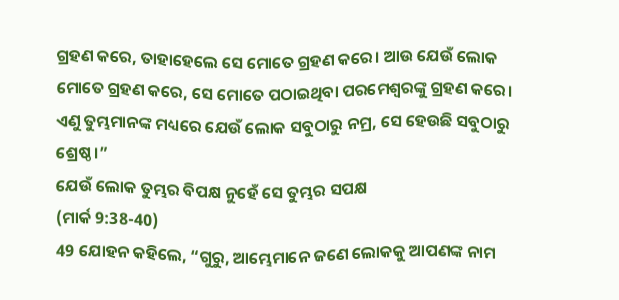ଗ୍ରହଣ କରେ, ତାହାହେଲେ ସେ ମୋତେ ଗ୍ରହଣ କରେ। ଆଉ ଯେଉଁ ଲୋକ ମୋତେ ଗ୍ରହଣ କରେ, ସେ ମୋତେ ପଠାଇଥିବା ପରମେଶ୍ୱରଙ୍କୁ ଗ୍ରହଣ କରେ। ଏଣୁ ତୁମ୍ଭମାନଙ୍କ ମଧ୍ୟରେ ଯେଉଁ ଲୋକ ସବୁଠାରୁ ନମ୍ର, ସେ ହେଉଛି ସବୁଠାରୁ ଶ୍ରେଷ୍ଠ।”
ଯେଉଁ ଲୋକ ତୁମ୍ଭର ବିପକ୍ଷ ନୁହେଁ ସେ ତୁମ୍ଭର ସପକ୍ଷ
(ମାର୍କ 9:38-40)
49 ଯୋହନ କହିଲେ, “ଗୁରୁ, ଆମ୍ଭେମାନେ ଜଣେ ଲୋକକୁ ଆପଣଙ୍କ ନାମ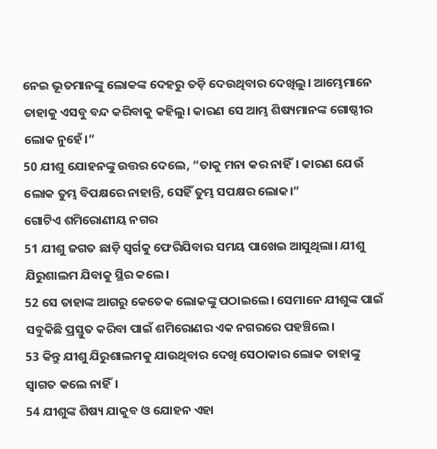ନେଇ ଭୂତମାନଙ୍କୁ ଲୋକଙ୍କ ଦେହରୁ ତଡ଼ି ଦେଉଥିବାର ଦେଖିଲୁ। ଆମ୍ଭେମାନେ ତାହାକୁ ଏସବୁ ବନ୍ଦ କରିବାକୁ କହିଲୁ। କାରଣ ସେ ଆମ୍ଭ ଶିଷ୍ୟମାନଙ୍କ ଗୋଷ୍ଠୀର ଲୋକ ନୁହେଁ।”
50 ଯୀଶୁ ଯୋହନଙ୍କୁ ଉତ୍ତର ଦେଲେ, “ତାକୁ ମନା କର ନାହିଁ। କାରଣ ଯେଉଁ ଲୋକ ତୁମ୍ଭ ବିପକ୍ଷରେ ନାହାନ୍ତି, ସେହିଁ ତୁମ୍ଭ ସପକ୍ଷର ଲୋକ।”
ଗୋଟିଏ ଶମିରୋଣୀୟ ନଗର
51 ଯୀଶୁ ଜଗତ ଛାଡ଼ି ସ୍ୱର୍ଗକୁ ଫେରିଯିବାର ସମୟ ପାଖେଇ ଆସୁଥିଲା। ଯୀଶୁ ଯିରୁଶାଲମ ଯିବାକୁ ସ୍ଥିର କଲେ।
52 ସେ ତାହାଙ୍କ ଆଗରୁ କେତେକ ଲୋକଙ୍କୁ ପଠାଇଲେ। ସେମାନେ ଯୀଶୁଙ୍କ ପାଇଁ ସବୁକିଛି ପ୍ରସ୍ତୁତ କରିବା ପାଇଁ ଶମିରୋଣର ଏକ ନଗରରେ ପହଞ୍ଚିଲେ।
53 କିନ୍ତୁ ଯୀଶୁ ଯିରୁଶାଲମକୁ ଯାଉଥିବାର ଦେଖି ସେଠାକାର ଲୋକ ତାହାଙ୍କୁ ସ୍ୱାଗତ କଲେ ନାହିଁ।
54 ଯୀଶୁଙ୍କ ଶିଷ୍ୟ ଯାକୁବ ଓ ଯୋହନ ଏହା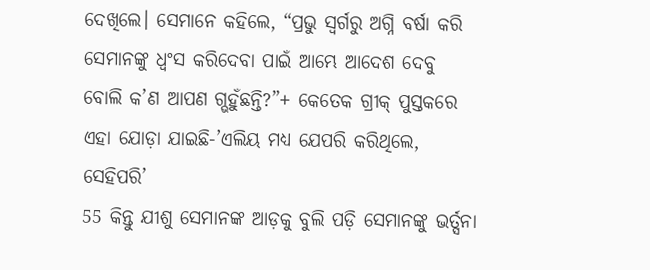ଦେଖିଲେ। ସେମାନେ କହିଲେ, “ପ୍ରଭୁ ସ୍ୱର୍ଗରୁ ଅଗ୍ନି ବର୍ଷା କରି ସେମାନଙ୍କୁ ଧ୍ୱଂସ କରିଦେବା ପାଇଁ ଆମ୍ଭେ ଆଦେଶ ଦେବୁ ବୋଲି କ’ଣ ଆପଣ ଗ୍ଭହୁଁଛନ୍ତି?”+ କେତେକ ଗ୍ରୀକ୍ ପୁସ୍ତକରେ ଏହା ଯୋଡ଼ା ଯାଇଛି-’ଏଲିୟ ମଧ୍ୟ ଯେପରି କରିଥିଲେ, ସେହିପରି’
55 କିନ୍ତୁ ଯୀଶୁ ସେମାନଙ୍କ ଆଡ଼କୁ ବୁଲି ପଡ଼ି ସେମାନଙ୍କୁ ଭର୍ତ୍ସନା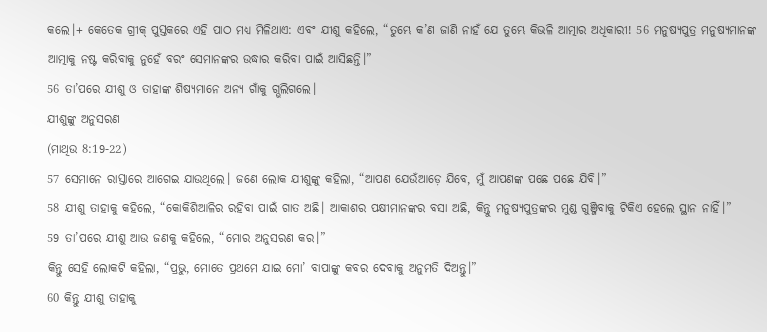କଲେ।+ କେତେକ ଗ୍ରୀକ୍ ପୁସ୍ତକରେ ଏହି ପାଠ ମଧ୍ୟ ମିଳିଥାଏ: ଏବଂ ଯୀଶୁ କହିଲେ, “ତୁମ୍ଭେ କ’ଣ ଜାଣି ନାହଁ ଯେ ତୁମ୍ଭେ କିଭଳି ଆତ୍ମାର ଅଧିକାରୀ! 56 ମନୁଷ୍ୟପୁତ୍ର ମନୁଷ୍ୟମାନଙ୍କ ଆତ୍ମାକୁ ନଷ୍ଟ କରିବାକୁ ନୁହେଁ ବରଂ ସେମାନଙ୍କର ଉଦ୍ଧାର କରିବା ପାଇଁ ଆସିଛନ୍ତି।”
56 ତା’ପରେ ଯୀଶୁ ଓ ତାହାଙ୍କ ଶିଷ୍ୟମାନେ ଅନ୍ୟ ଗାଁକୁ ଗ୍ଭଲିଗଲେ।
ଯୀଶୁଙ୍କୁ ଅନୁସରଣ
(ମାଥିଉ 8:19-22)
57 ସେମାନେ ରାସ୍ତାରେ ଆଗେଇ ଯାଉଥିଲେ। ଜଣେ ଲୋକ ଯୀଶୁଙ୍କୁ କହିଲା, “ଆପଣ ଯେଉଁଆଡ଼େ ଯିବେ, ମୁଁ ଆପଣଙ୍କ ପଛେ ପଛେ ଯିବି।”
58 ଯୀଶୁ ତାହାକୁ କହିଲେ, “କୋକିଶିଆଳିର ରହିବା ପାଇଁ ଗାତ ଅଛି। ଆକାଶର ପକ୍ଷୀମାନଙ୍କର ବସା ଅଛି, କିନ୍ତୁ ମନୁଷ୍ୟପୁତ୍ରଙ୍କର ମୁଣ୍ଡ ଗୁଞ୍ଜିବାକୁ ଟିକିଏ ହେଲେ ସ୍ଥାନ ନାହିଁ।”
59 ତା’ପରେ ଯୀଶୁ ଆଉ ଜଣକୁ କହିଲେ, “ମୋର ଅନୁସରଣ କର।”
କିନ୍ତୁ ସେହି ଲୋକଟି କହିଲା, “ପ୍ରଭୁ, ମୋତେ ପ୍ରଥମେ ଯାଇ ମୋ’ ବାପାଙ୍କୁ କବର ଦେବାକୁ ଅନୁମତି ଦିଅନ୍ତୁ।”
60 କିନ୍ତୁ ଯୀଶୁ ତାହାକୁ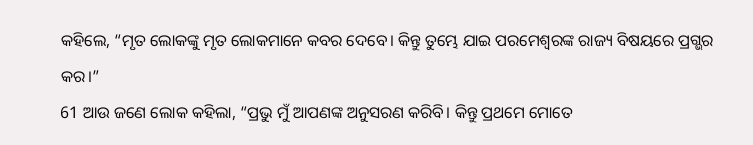କହିଲେ, “ମୃତ ଲୋକଙ୍କୁ ମୃତ ଲୋକମାନେ କବର ଦେବେ। କିନ୍ତୁ ତୁମ୍ଭେ ଯାଇ ପରମେଶ୍ୱରଙ୍କ ରାଜ୍ୟ ବିଷୟରେ ପ୍ରଗ୍ଭର କର।”
61 ଆଉ ଜଣେ ଲୋକ କହିଲା, “ପ୍ରଭୁ ମୁଁ ଆପଣଙ୍କ ଅନୁସରଣ କରିବି। କିନ୍ତୁ ପ୍ରଥମେ ମୋତେ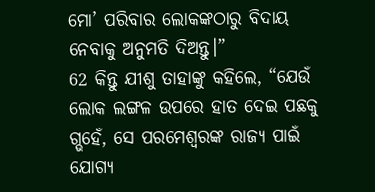ମୋ’ ପରିବାର ଲୋକଙ୍କଠାରୁ ବିଦାୟ ନେବାକୁ ଅନୁମତି ଦିଅନ୍ତୁ।”
62 କିନ୍ତୁ ଯୀଶୁ ତାହାଙ୍କୁ କହିଲେ, “ଯେଉଁ ଲୋକ ଲଙ୍ଗଳ ଉପରେ ହାତ ଦେଇ ପଛକୁ ଗ୍ଭହେଁ, ସେ ପରମେଶ୍ୱରଙ୍କ ରାଜ୍ୟ ପାଇଁ ଯୋଗ୍ୟ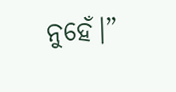ନୁହେଁ।”